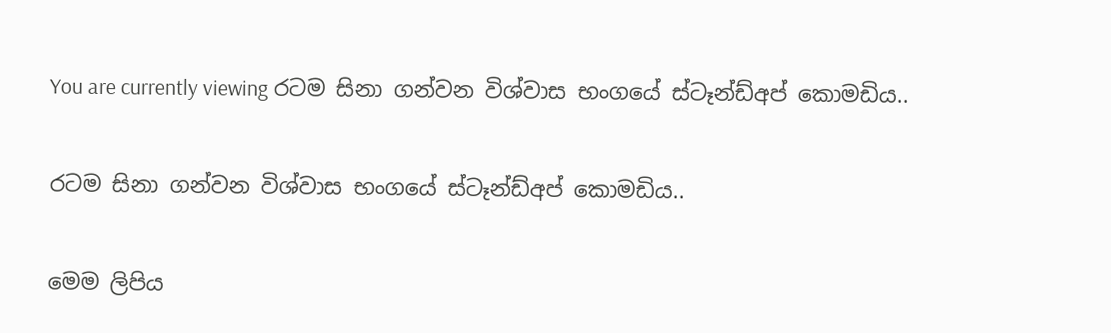You are currently viewing රටම සිනා ගන්වන විශ්වාස භංගයේ ස්ටෑන්ඩ්අප් කොමඩිය..

රටම සිනා ගන්වන විශ්වාස භංගයේ ස්ටෑන්ඩ්අප් කොමඩිය..

මෙම ලිපිය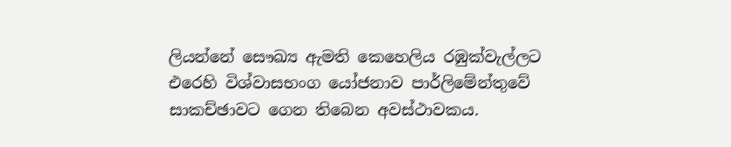ලියන්නේ සෞඛ්‍ය ඇමති කෙහෙලිය රඹුක්වැල්ලට එරෙහි විශ්වාසභංග යෝජනාව පාර්ලිමේන්තුවේ සාකච්ඡාවට ගෙන තිබෙන අවස්ථාවකය.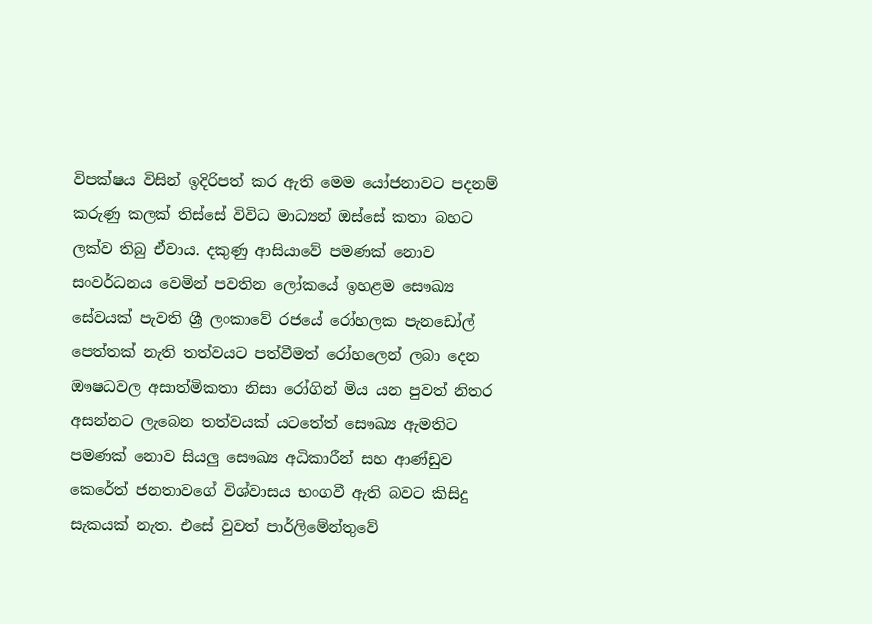විපක්ෂය විසින් ඉදිරිපත් කර ඇති මෙම යෝජනාවට පදනම් කරුණු කලක් තිස්සේ විවිධ මාධ්‍යන් ඔස්සේ කතා බහට ලක්ව තිබු ඒවාය. දකුණු ආසියාවේ පමණක් නොව සංවර්ධනය වෙමින් පවතින ලෝකයේ ඉහළම සෞඛ්‍ය සේවයක් පැවති ශ්‍රී ලංකාවේ රජයේ රෝහලක පැනඩෝල් පෙත්තක් නැති තත්වයට පත්වීමත් රෝහලෙන් ලබා දෙන ඖෂධවල අසාත්මිකතා නිසා රෝගින් මිය යන පුවත් නිතර අසන්නට ලැබෙන තත්වයක් යටතේත් සෞඛ්‍ය ඇමතිට පමණක් නොව සියලු සෞඛ්‍ය අධිකාරීන් සහ ආණ්ඩුව කෙරේත් ජනතාවගේ විශ්වාසය භංගවී ඇති බවට කිසිදු සැකයක් නැත. එසේ වුවත් පාර්ලිමේන්තුවේ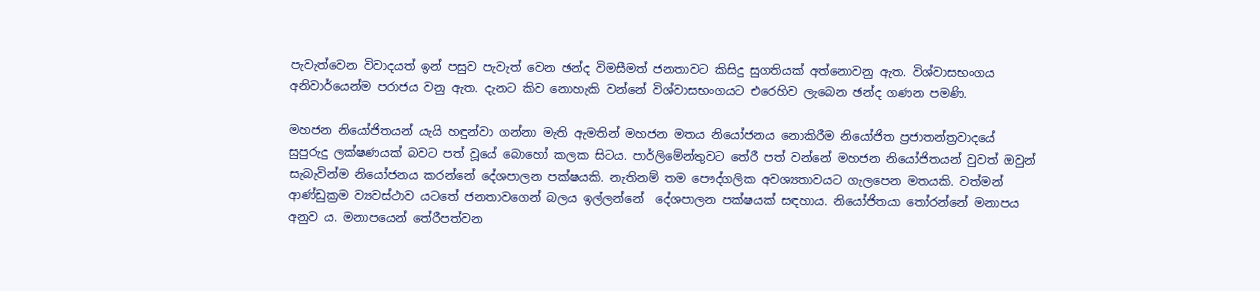පැවැත්වෙන විවාදයත් ඉන් පසුව පැවැත් වෙන ඡන්ද විමසීමත් ජනතාවට කිසිදු සුගතියක් අත්නොවනු ඇත. විශ්වාසභංගය අනිවාර්යෙන්ම පරාජය වනු ඇත. දැනට කිව නොහැකි වන්නේ විශ්වාසභංගයට එරෙහිව ලැබෙන ඡන්ද ගණන පමණි.

මහජන නියෝජිතයන් යැයි හඳුන්වා ගන්නා මැති ඇමතින් මහජන මතය නියෝජනය නොකිරීම නියෝජිත ප්‍රජාතන්ත්‍රවාදයේ සුපුරුදු ලක්ෂණයක් බවට පත් වූයේ බොහෝ කලක සිටය. පාර්ලිමේන්තුවට තේරී පත් වන්නේ මහජන නියෝජිතයන් වුවත් ඔවුන් සැබැවින්ම නියෝජනය කරන්නේ දේශපාලන පක්ෂයකි. නැතිනම් තම පෞද්ගලික අවශ්‍යතාවයට ගැලපෙන මතයකි. වත්මන් ආණ්ඩුක්‍රම ව්‍යවස්ථාව යටතේ ජනතාවගෙන් බලය ඉල්ලන්නේ  දේශපාලන පක්ෂයක් සඳහාය. නියෝජිතයා තෝරන්නේ මනාපය අනුව ය. මනාපයෙන් තේරීපත්වන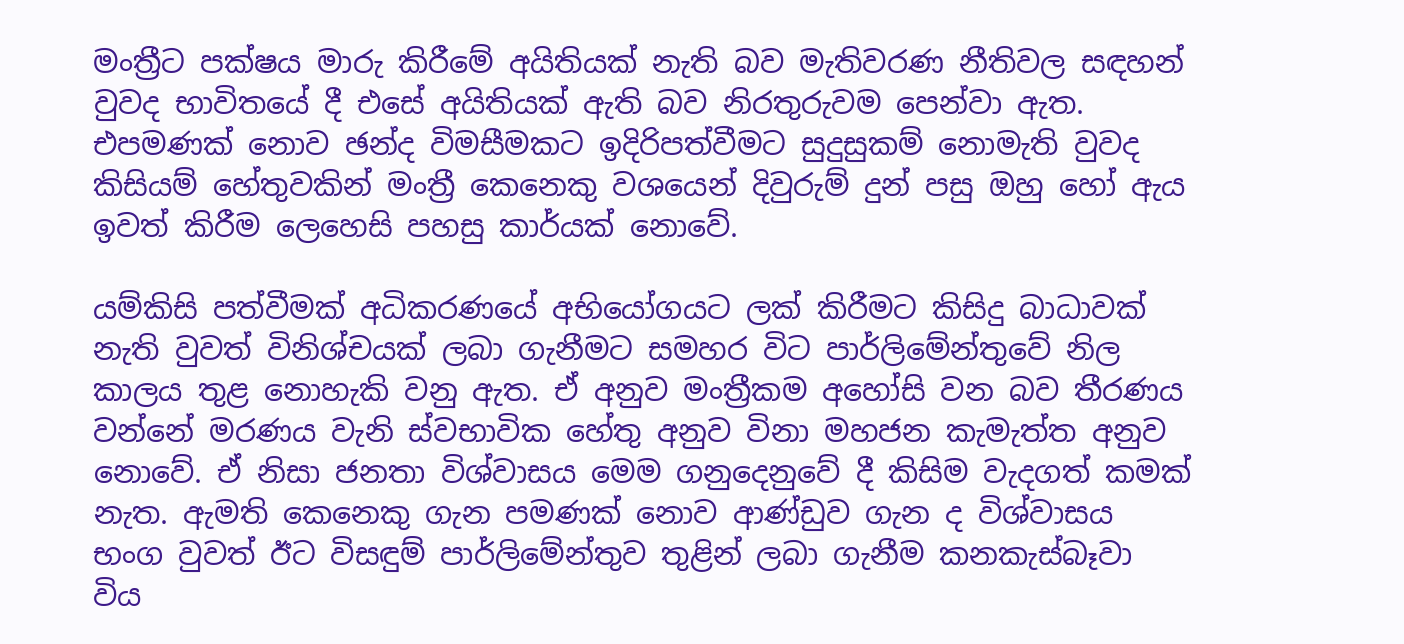මංත්‍රීට පක්ෂය මාරු කිරීමේ අයිතියක් නැති බව මැතිවරණ නීතිවල සඳහන් වුවද භාවිතයේ දී එසේ අයිතියක් ඇති බව නිරතුරුවම පෙන්වා ඇත. එපමණක් නොව ඡන්ද විමසීමකට ඉදිරිපත්වීමට සුදුසුකම් නොමැති වුවද කිසියම් හේතුවකින් මංත්‍රී කෙනෙකු වශයෙන් දිවුරුම් දුන් පසු ඔහු හෝ ඇය ඉවත් කිරීම ලෙහෙසි පහසු කාර්යක් නොවේ.

යම්කිසි පත්වීමක් අධිකරණයේ අභියෝගයට ලක් කිරීමට කිසිදු බාධාවක් නැති වුවත් විනිශ්චයක් ලබා ගැනීමට සමහර විට පාර්ලිමේන්තුවේ නිල කාලය තුළ නොහැකි වනු ඇත. ඒ අනුව මංත්‍රීකම අහෝසි වන බව තීරණය වන්නේ මරණය වැනි ස්වභාවික හේතු අනුව විනා මහජන කැමැත්ත අනුව නොවේ. ඒ නිසා ජනතා විශ්වාසය මෙම ගනුදෙනුවේ දී කිසිම වැදගත් කමක් නැත. ඇමති කෙනෙකු ගැන පමණක් නොව ආණ්ඩුව ගැන ද විශ්වාසය භංග වුවත් ඊට විසඳුම් පාර්ලිමේන්තුව තුළින් ලබා ගැනීම කනකැස්බෑවා විය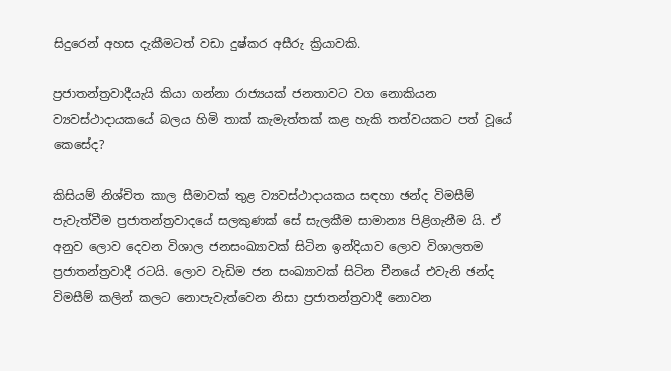සිදුරෙන් අහස දැකීමටත් වඩා දුෂ්කර අසීරු ක්‍රියාවකි.

ප්‍රජාතන්ත්‍රවාදීයැයි කියා ගන්නා රාජ්‍යයක් ජනතාවට වග නොකියන ව්‍යවස්ථාදායකයේ බලය හිමි තාක් කැමැත්තක් කළ හැකි තත්වයකට පත් වූයේ කෙසේද?

කිසියම් නිශ්චිත කාල සීමාවක් තුළ ව්‍යවස්ථාදායකය සඳහා ඡන්ද විමසීම් පැවැත්වීම ප්‍රජාතන්ත්‍රවාදයේ සලකුණක් සේ සැලකීම සාමාන්‍ය පිළිගැනීම යි. ඒ අනුව ලොව දෙවන විශාල ජනසංඛ්‍යාවක් සිටින ඉන්දියාව ලොව විශාලතම ප්‍රජාතන්ත්‍රවාදී රටයි. ලොව වැඩිම ජන සංඛ්‍යාවක් සිටින චීනයේ එවැනි ඡන්ද විමසීම් කලින් කලට නොපැවැත්වෙන නිසා ප්‍රජාතන්ත්‍රවාදී නොවන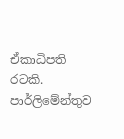ඒකාධිපති රටකි. පාර්ලිමේන්තුව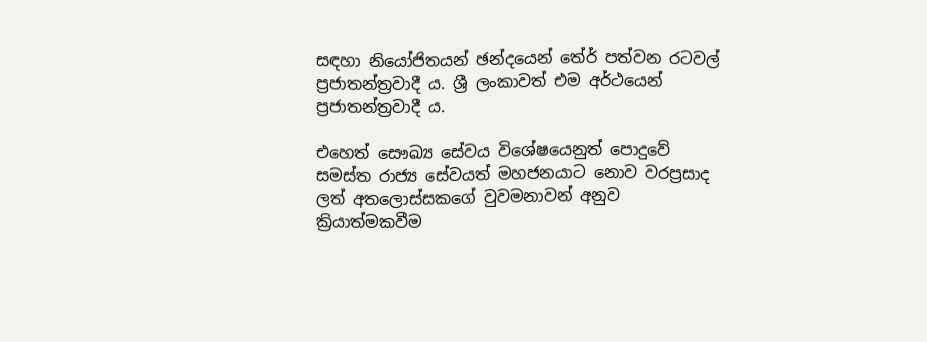සඳහා නියෝජිතයන් ඡන්දයෙන් තේර් පත්වන රටවල් ප්‍රජාතන්ත්‍රවාදී ය. ශ්‍රී ලංකාවත් එම අර්ථයෙන් ප්‍රජාතන්ත්‍රවාදී ය.

එහෙත් සෞඛ්‍ය සේවය විශේෂයෙනුත් පොදුවේ සමස්ත රාජ්‍ය සේවයත් මහජනයාට නොව වරප්‍රසාද ලත් අතලොස්සකගේ වුවමනාවන් අනුව ක්‍රියාත්මකවීම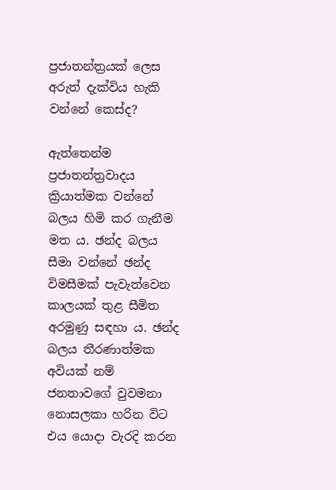ප්‍රජාතන්ත්‍රයක් ලෙස අරුත් දැක්විය හැකි වන්නේ කෙස්ද?

ඇත්තෙන්ම ප්‍රජාතන්ත්‍රවාදය ක්‍රියාත්මක වන්නේ බලය හිමි කර ගැනීම මත ය. ඡන්ද බලය සීමා වන්නේ ඡන්ද විමසීමක් පැවැත්වෙන කාලයක් තුළ සීමිත අරමුණු සඳහා ය. ඡන්ද බලය තීරණාත්මක අවියක් නම් ජනතාවගේ වුවමනා නොසලකා හරින විට එය යොදා වැරදි කරන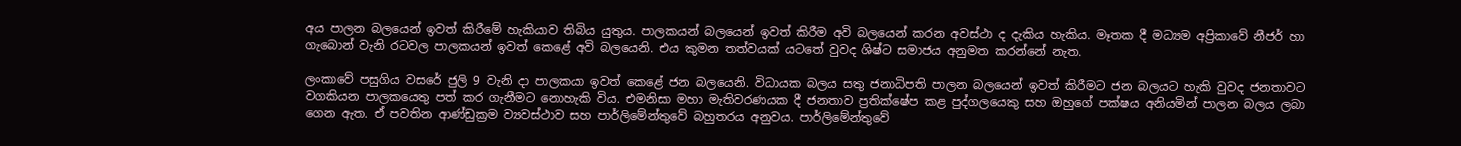අය පාලන බලයෙන් ඉවත් කිරීමේ හැකියාව තිබිය යුතුය. පාලකයන් බලයෙන් ඉවත් කිරීම අවි බලයෙන් කරන අවස්ථා ද දැකිය හැකිය. මෑතක දී මධ්‍යම අප්‍රිකාවේ නීජර් හා ගැබොන් වැනි රටවල පාලකයන් ඉවත් කෙළේ අවි බලයෙනි. එය කුමන තත්වයක් යටතේ වුවද ශිෂ්ට සමාජය අනුමත කරන්නේ නැත.

ලංකාවේ පසුගිය වසරේ ජුලි 9 වැනි දා පාලකයා ඉවත් කෙළේ ජන බලයෙනි. විධායක බලය සතු ජනාධිපති පාලන බලයෙන් ඉවත් කිරීමට ජන බලයට හැකි වුවද ජනතාවට වගකියන පාලකයෙතු පත් කර ගැනීමට නොහැකි විය. එමනිසා මහා මැතිවරණයක දී ජනතාව ප්‍රතික්ෂේප කළ පුද්ගලයෙකු සහ ඔහුගේ පක්ෂය අනියමින් පාලන බලය ලබා ගෙන ඇත. ඒ පවතින ආණ්ඩුක්‍රම ව්‍යවස්ථාව සහ පාර්ලිමේන්තුවේ බහුතරය අනුවය. පාර්ලිමේන්තුවේ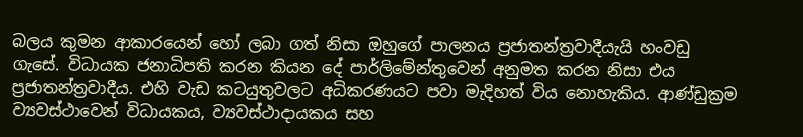බලය කුමන ආකාරයෙන් හෝ ලබා ගත් නිසා ඔහුගේ පාලනය ප්‍රජාතන්ත්‍රවාදීයැයි හංවඩු ගැසේ. විධායක ජනාධිපති කරන කියන දේ පාර්ලිමේන්තුවෙන් අනුමත කරන නිසා එය ප්‍රජාතන්ත්‍රවාදීය. එහි වැඩ කටයුතුවලට අධිකරණයට පවා මැදිහත් විය නොහැකිය. ආණ්ඩුක්‍රම ව්‍යවස්ථාවෙන් විධායකය, ව්‍යවස්ථාදායකය සහ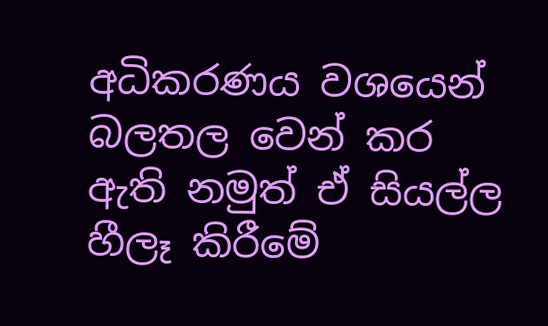අධිකරණය වශයෙන් බලතල වෙන් කර ඇති නමුත් ඒ සියල්ල හීලෑ කිරීමේ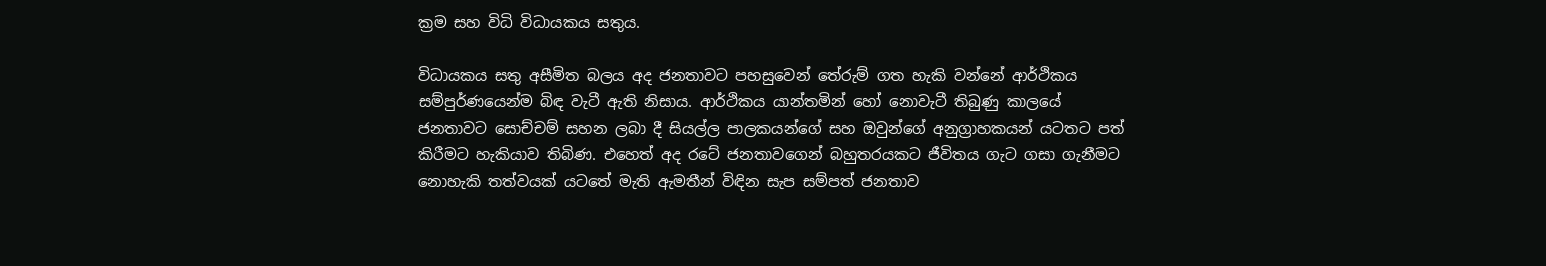ක්‍රම සහ විධි විධායකය සතුය.

විධායකය සතු අසීමිත බලය අද ජනතාවට පහසුවෙන් තේරුම් ගත හැකි වන්නේ ආර්ථිකය සම්පුර්ණයෙන්ම බිඳ වැටී ඇති නිසාය. ආර්ථිකය යාන්තමින් හෝ නොවැටී තිබුණු කාලයේ ජනතාවට සොච්චම් සහන ලබා දී සියල්ල පාලකයන්ගේ සහ ඔවුන්ගේ අනුග්‍රාහකයන් යටතට පත් කිරීමට හැකියාව තිබිණ. එහෙත් අද රටේ ජනතාවගෙන් බහුතරයකට ජීවිතය ගැට ගසා ගැනීමට නොහැකි තත්වයක් යටතේ මැති ඇමතීන් විඳින සැප සම්පත් ජනතාව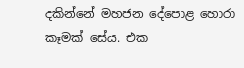දකින්නේ මහජන දේපොළ හොරා කෑමක් සේය. එක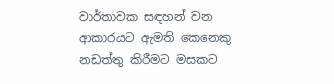වාර්තාවක සඳහන් වන ආකාරයට ඇමති කෙනෙකු නඩත්තු කිරීමට මසකට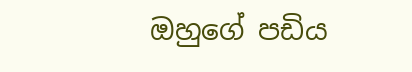ඔහුගේ පඩිය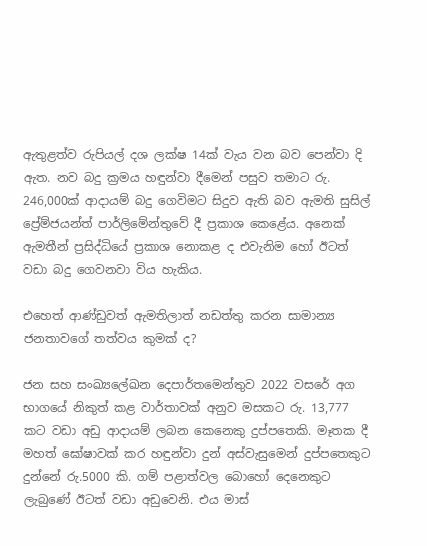ඇතුළත්ව රුපියල් දශ ලක්ෂ 14ක් වැය වන බව පෙන්වා දි ඇත. නව බදු ක්‍රමය හඳුන්වා දීමෙන් පසුව තමාට රු. 246,000ක් ආදායම් බදු ගෙවිමට සිදුව ඇති බව ඇමති සුසිල් ප්‍රේම්ජයන්ත් පාර්ලිමේන්තුවේ දී ප්‍රකාශ කෙළේය. අනෙක් ඇමතීන් ප්‍රසිද්ධියේ ප්‍රකාශ නොකළ ද එවැනිම හෝ ඊටත් වඩා බදු ගෙවනවා විය හැකිය.

එහෙත් ආණ්ඩුවත් ඇමතිලාත් නඩත්තු කරන සාමාන්‍ය ජනතාවගේ තත්වය කුමක් ද?

ජන සහ සංඛ්‍යලේඛන දෙපාර්තමෙන්තුව 2022 වසරේ අග භාගයේ නිකුත් කළ වාර්තාවක් අනුව මසකට රු. 13,777 කට වඩා අඩු ආදායම් ලබන කෙනෙකු දුප්පතෙකි. මෑතක දී මහත් ඝෝෂාවක් කර හඳුන්වා දුන් අස්වැසුමෙන් දුප්පතෙකුට දුන්නේ රු.5000 කි. ගම් පළාත්වල බොහෝ දෙනෙකුට ලැබුණේ ඊටත් වඩා අඩුවෙනි. එය මාස්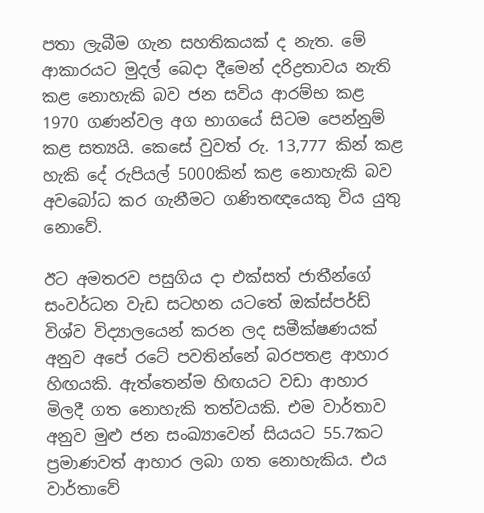පතා ලැබීම ගැන සහතිකයක් ද නැත. මේ ආකාරයට මුදල් බෙදා දීමෙන් දරිද්‍රතාවය නැති කළ නොහැකි බව ජන සවිය ආරම්භ කළ 1970 ගණන්වල අග භාගයේ සිටම පෙන්නුම් කළ සත්‍යයි. කෙසේ වුවත් රු. 13,777 කින් කළ හැකි දේ රුපියල් 5000කින් කළ නොහැකි බව අවබෝධ කර ගැනීමට ගණිතඥයෙකු විය යුතු නොවේ.

ඊට අමතරව පසුගිය දා එක්සත් ජාතීන්ගේ සංවර්ධන වැඩ සටහන යටතේ ඔක්ස්පර්ඩ් විශ්ව විද්‍යාලයෙන් කරන ලද සමීක්ෂණයක් අනුව අපේ රටේ පවතින්නේ බරපතළ ආහාර හිඟයකි. ඇත්තෙන්ම හිඟයට වඩා ආහාර මිලදී ගත නොහැකි තත්වයකි. එම වාර්තාව අනුව මුළු ජන සංඛ්‍යාවෙන් සියයට 55.7කට ප්‍රමාණවත් ආහාර ලබා ගත නොහැකිය. එය වාර්තාවේ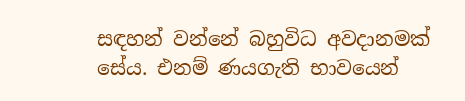සඳහන් වන්නේ බහුවිධ අවදානමක් සේය. එනම් ණයගැති භාවයෙන්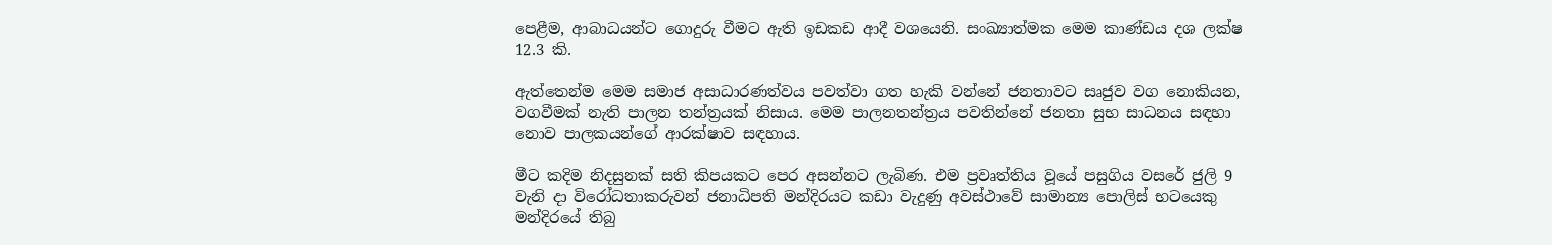පෙළීම, ආබාධයන්ට ගොදුරු වීමට ඇති ඉඩකඩ ආදී වශයෙනි. සංඛ්‍යාත්මක මෙම කාණ්ඩය දශ ලක්ෂ 12.3 කි.

ඇත්තෙන්ම මෙම සමාජ අසාධාරණත්වය පවත්වා ගත හැකි වන්නේ ජනතාවට සෘජුව වග නොකියන, වගවීමක් නැති පාලන තන්ත්‍රයක් නිසාය. මෙම පාලනතන්ත්‍රය පවතින්නේ ජනතා සුභ සාධනය සඳහා නොව පාලකයන්ගේ ආරක්ෂාව සඳහාය.

මීට කදිම නිදසුනක් සති කිපයකට පෙර අසන්නට ලැබිණ. එම ප්‍රවෘත්තිය වූයේ පසුගිය වසරේ ජුලි 9 වැනි දා විරෝධතාකරුවන් ජනාධිපති මන්දිරයට කඩා වැදුණු අවස්ථාවේ සාමාන්‍ය පොලිස් භටයෙකු මන්දිරයේ තිබු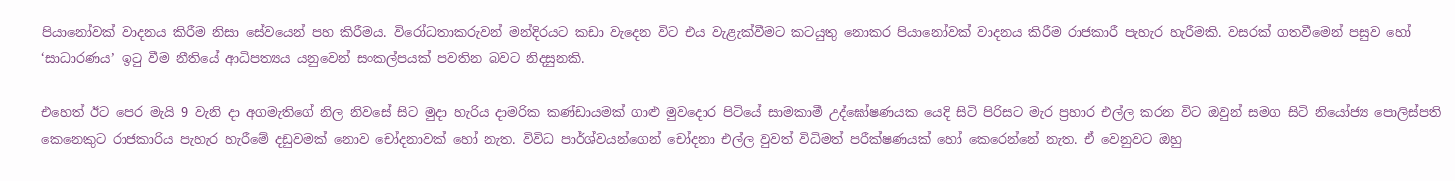පියානෝවක් වාදනය කිරීම නිසා සේවයෙන් පහ කිරීමය. විරෝධතාකරුවන් මන්දිරයට කඩා වැදෙන විට එය වැළැක්වීමට කටයුතු නොකර පියානෝවක් වාදනය කිරීම රාජකාරී පැහැර හැරීමකි. වසරක් ගතවීමෙන් පසුව හෝ ‘සාධාරණය’ ඉටු වීම නීතියේ ආධිපත්‍යය යනුවෙන් සංකල්පයක් පවතින බවට නිදසුනකි.

එහෙත් ඊට පෙර මැයි 9 වැනි දා අගමැතිගේ නිල නිවසේ සිට මුදා හැරිය දාමරික කණ්ඩායමක් ගාළු මුවදොර පිටියේ සාමකාමී උද්ඝෝෂණයක යෙදි සිටි පිරිසට මැර ප්‍රහාර එල්ල කරන විට ඔවුන් සමග සිටි නියෝජ්‍ය පොලිස්පති කෙනෙකුට රාජකාරිය පැහැර හැරීමේ දඩුවමක් නොව චෝදනාවක් හෝ නැත. විවිධ පාර්ශ්වයන්ගෙන් චෝදනා එල්ල වුවත් විධිමත් පරීක්ෂණයක් හෝ කෙරෙන්නේ නැත. ඒ වෙනුවට ඔහු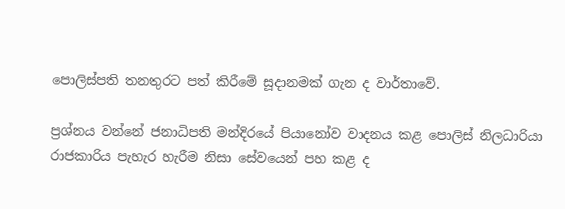පොලිස්පති තනතුරට පත් කිරීමේ සූදානමක් ගැන ද වාර්තාවේ.

ප්‍රශ්නය වන්නේ ජනාධිපති මන්දිරයේ පියානෝව වාදනය කළ පොලිස් නිලධාරියා රාජකාරිය පැහැර හැරීම නිසා සේවයෙන් පහ කළ ද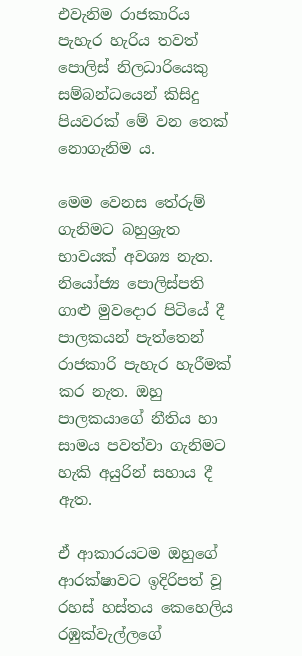එවැනිම රාජකාරිය පැහැර හැරිය තවත් පොලිස් නිලධාරියෙකු සම්බන්ධයෙන් කිසිදු පියවරක් මේ වන තෙක් නොගැනිම ය.

මෙම වෙනස තේරුම් ගැනිමට බහුශ්‍රැත භාවයක් අවශ්‍ය නැත. නියෝජ්‍ය පොලිස්පති ගාළු මුවදොර පිටියේ දී පාලකයන් පැත්තෙන් රාජකාරි පැහැර හැරීමක් කර නැත. ඔහු පාලකයාගේ නීතිය හා සාමය පවත්වා ගැනිමට හැකි අයුරින් සහාය දී ඇත.

ඒ ආකාරයටම ඔහුගේ ආරක්ෂාවට ඉදිරිපත් වූ රහස් හස්තය කෙහෙලිය රඹුක්වැල්ලගේ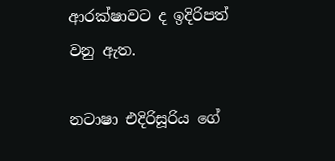ආරක්ෂාවට ද ඉදිරිපත් වනු ඇත.

නටාෂා එදිරිසූරිය ගේ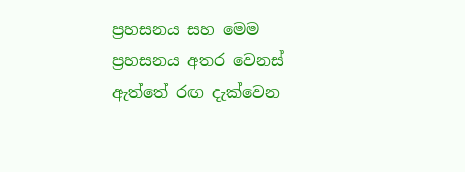ප්‍රහසනය සහ මෙම ප්‍රහසනය අතර වෙනස් ඇත්තේ රඟ දැක්වෙන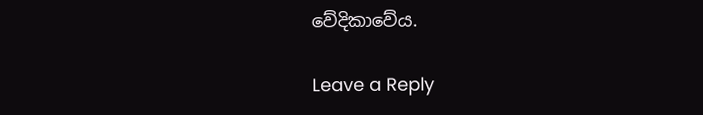වේදිකාවේය.

Leave a Reply